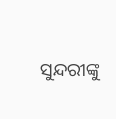ସୁନ୍ଦରୀଙ୍କୁ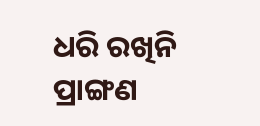ଧରି ରଖିନି ପ୍ରାଙ୍ଗଣ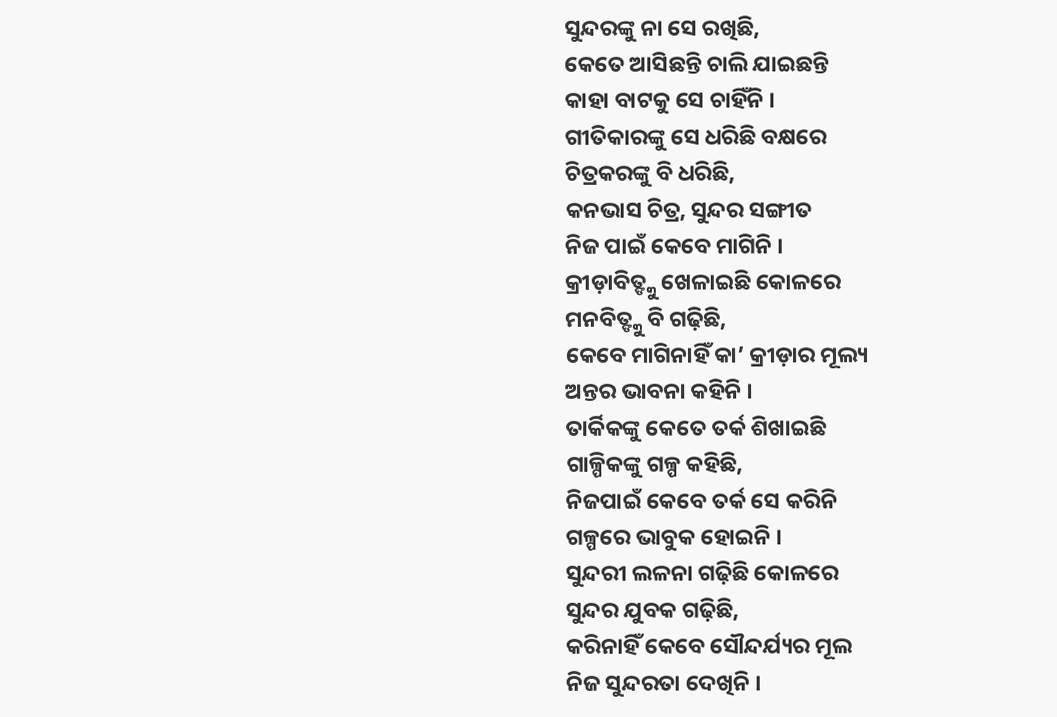ସୁନ୍ଦରଙ୍କୁ ନା ସେ ରଖିଛି,
କେତେ ଆସିଛନ୍ତି ଚାଲି ଯାଇଛନ୍ତି
କାହା ବାଟକୁ ସେ ଚାହିଁନି ।
ଗୀତିକାରଙ୍କୁ ସେ ଧରିଛି ବକ୍ଷରେ
ଚିତ୍ରକରଙ୍କୁ ବି ଧରିଛି,
କନଭାସ ଚିତ୍ର, ସୁନ୍ଦର ସଙ୍ଗୀତ
ନିଜ ପାଇଁ କେବେ ମାଗିନି ।
କ୍ରୀଡ଼ାବିତ୍ଙ୍କୁ ଖେଳାଇଛି କୋଳରେ
ମନବିତ୍ଙ୍କୁ ବି ଗଢ଼ିଛି,
କେବେ ମାଗିନାହିଁ କା’ କ୍ରୀଡ଼ାର ମୂଲ୍ୟ
ଅନ୍ତର ଭାବନା କହିନି ।
ତାର୍କିକଙ୍କୁ କେତେ ତର୍କ ଶିଖାଇଛି
ଗାଳ୍ପିକଙ୍କୁ ଗଳ୍ପ କହିଛି,
ନିଜପାଇଁ କେବେ ତର୍କ ସେ କରିନି
ଗଳ୍ପରେ ଭାବୁକ ହୋଇନି ।
ସୁନ୍ଦରୀ ଲଳନା ଗଢ଼ିଛି କୋଳରେ
ସୁନ୍ଦର ଯୁବକ ଗଢ଼ିଛି,
କରିନାହିଁ କେବେ ସୌନ୍ଦର୍ଯ୍ୟର ମୂଲ
ନିଜ ସୁନ୍ଦରତା ଦେଖିନି ।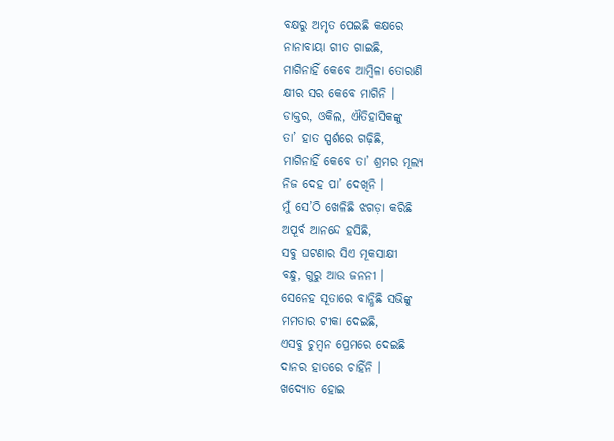ବକ୍ଷରୁ ଅମୃତ ପେଇଛି କକ୍ଷରେ
ନାନାବାୟା ଗୀତ ଗାଇଛି,
ମାଗିନାହିଁ କେବେ ଆମ୍ବିଳା ତୋରାଣି
କ୍ଷୀର ସର କେବେ ମାଗିନି ।
ଡାକ୍ତର, ଓକିଲ, ଐତିହାସିକଙ୍କୁ
ତା’ ହାତ ସ୍ପର୍ଶରେ ଗଢ଼ିଛି,
ମାଗିନାହିଁ କେବେ ତା’ ଶ୍ରମର ମୂଲ୍ୟ
ନିଜ ଦେହ ପା’ ଦେଖିନି ।
ମୁଁ ସେ’ଠି ଖେଳିଛି ଝଗଡ଼ା କରିଛି
ଅପୂର୍ବ ଆନନ୍ଦେ ହସିଛି,
ସବୁ ଘଟଣାର ସିଏ ମୂକସାକ୍ଷୀ
ବନ୍ଧୁ, ଗୁରୁ ଆଉ ଜନନୀ ।
ସେନେହ ସୂତାରେ ବାନ୍ଧିଛି ସଭିଙ୍କୁ
ମମତାର ଟୀକା ଦେଇଛି,
ଏସବୁ ଚୁମ୍ବନ ପ୍ରେମରେ ଦେଇଛି
ଦାନର ହାତରେ ଚାହିଁନି ।
ଖଦ୍ୟୋତ ହୋଇ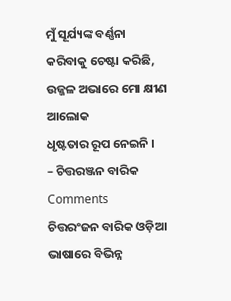ମୁଁ ସୂର୍ଯ୍ୟଙ୍କ ବର୍ଣ୍ଣନା
କରିବାକୁ ଚେଷ୍ଟା କରିଛି,
ଉଜ୍ଜଳ ଅଭାରେ ମୋ କ୍ଷୀଣ ଆଲୋକ
ଧୃଷ୍ଟତାର ରୂପ ନେଇନି ।
– ଚିତ୍ତରଞ୍ଜନ ବାରିକ
Comments
ଚିତ୍ତରଂଜନ ବାରିକ ଓଡ଼ିଆ ଭାଷାରେ ବିଭିନ୍ନ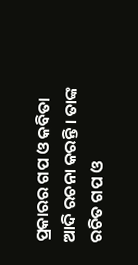ପ୍ରକାରର ଗପ ଓ କବିତା ଆଦି ରଚନା କରନ୍ତି । ତାଙ୍କ ରଚିତ ଗପ ଓ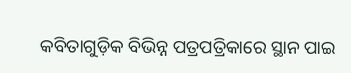କବିତାଗୁଡ଼ିକ ବିଭିନ୍ନ ପତ୍ରପତ୍ରିକାରେ ସ୍ଥାନ ପାଇ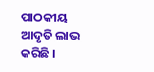ପାଠକୀୟ ଆଦୃତି ଲାଭ କରିଛି ।